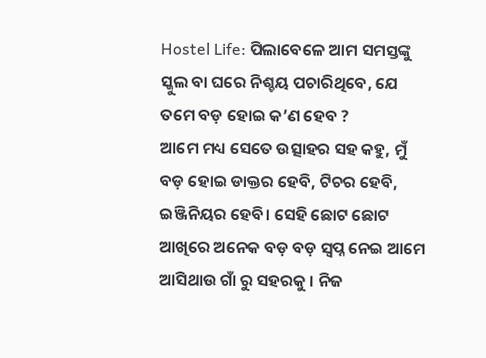Hostel Life: ପିଲାବେଳେ ଆମ ସମସ୍ତଙ୍କୁ ସ୍କୁଲ ବା ଘରେ ନିଶ୍ଚୟ ପଚାରିଥିବେ, ଯେ ତମେ ବଡ଼ ହୋଇ କ’ଣ ହେବ ?
ଆମେ ମଧ୍ୟ ସେତେ ଉତ୍ସାହର ସହ କହୁ, ମୁଁ ବଡ଼ ହୋଇ ଡାକ୍ତର ହେବି, ଟିଚର ହେବି, ଇଞ୍ଜିନିୟର ହେବି। ସେହି ଛୋଟ ଛୋଟ ଆଖିରେ ଅନେକ ବଡ଼ ବଡ଼ ସ୍ୱପ୍ନ ନେଇ ଆମେ ଆସିଥାଉ ଗାଁ ରୁ ସହରକୁ । ନିଜ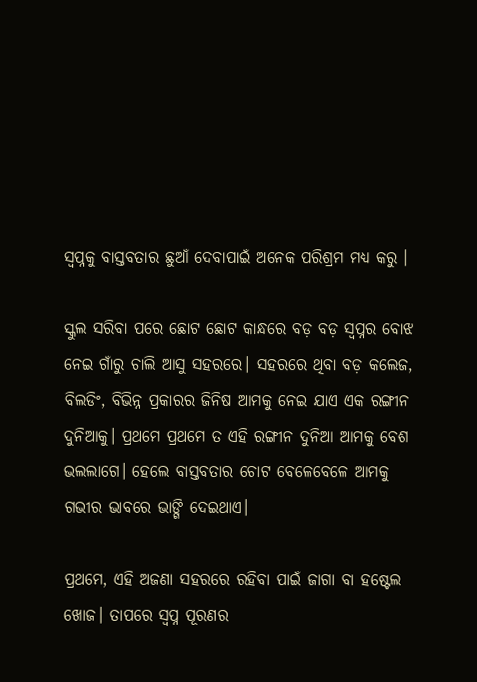ସ୍ୱପ୍ନକୁ ବାସ୍ତବତାର ଛୁଆଁ ଦେବାପାଇଁ ଅନେକ ପରିଶ୍ରମ ମଧ୍ୟ କରୁ ।

ସ୍କୁଲ ସରିବା ପରେ ଛୋଟ ଛୋଟ କାନ୍ଧରେ ବଡ଼ ବଡ଼ ସ୍ୱପ୍ନର ବୋଝ ନେଇ ଗାଁରୁ ଚାଲି ଆସୁ ସହରରେ। ସହରରେ ଥିବା ବଡ଼ କଲେଜ, ବିଲଡିଂ, ବିଭିନ୍ନ ପ୍ରକାରର ଜିନିଷ ଆମକୁ ନେଇ ଯାଏ ଏକ ରଙ୍ଗୀନ ଦୁନିଆକୁ। ପ୍ରଥମେ ପ୍ରଥମେ ତ ଏହି ରଙ୍ଗୀନ ଦୁନିଆ ଆମକୁ ବେଶ ଭଲଲାଗେ। ହେଲେ ବାସ୍ତବତାର ଚୋଟ ବେଳେବେଳେ ଆମକୁ ଗଭୀର ଭାବରେ ଭାଙ୍ଗି ଦେଇଥାଏ।

ପ୍ରଥମେ, ଏହି ଅଜଣା ସହରରେ ରହିବା ପାଇଁ ଜାଗା ବା ହଷ୍ଟେଲ ଖୋଜ। ତାପରେ ସ୍ୱପ୍ନ ପୂରଣର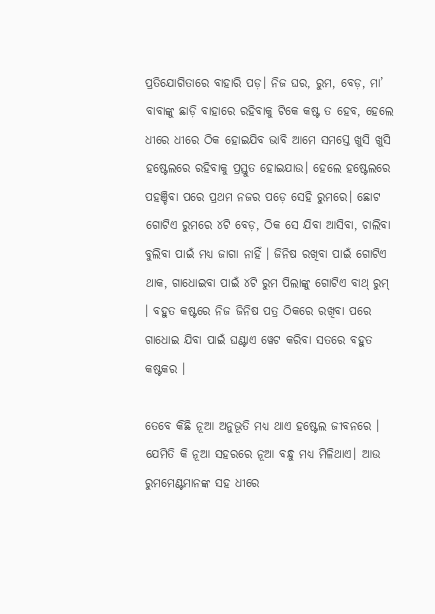ପ୍ରତିଯୋଗିତାରେ ବାହାରି ପଡ଼। ନିଜ ଘର, ରୁମ, ବେଡ଼, ମା’ ବାବାଙ୍କୁ ଛାଡ଼ି ବାହାରେ ରହିବାକୁ ଟିକେ କଷ୍ଟ ତ ହେବ, ହେଲେ ଧୀରେ ଧୀରେ ଠିକ ହୋଇଯିବ ଭାବି ଆମେ ସମସ୍ତେ ଖୁସି ଖୁସି ହଷ୍ଟେଲରେ ରହିବାକୁ ପ୍ରସ୍ତୁତ ହୋଇଯାଉ। ହେଲେ ହଷ୍ଟେଲରେ ପହଞ୍ଚିବା ପରେ ପ୍ରଥମ ନଜର ପଡ଼େ ସେହି ରୁମରେ। ଛୋଟ ଗୋଟିଏ ରୁମରେ ୪ଟି ବେଡ଼, ଠିକ ସେ ଯିବା ଆସିବା, ଚାଲିବା ବୁଲିବା ପାଇଁ ମଧ୍ୟ ଜାଗା ନାହିଁ । ଜିନିଷ ରଖିବା ପାଇଁ ଗୋଟିଏ ଥାକ, ଗାଧୋଇବା ପାଇଁ ୪ଟି ରୁମ ପିଲାଙ୍କୁ ଗୋଟିଏ ବାଥ୍ ରୁମ୍ । ବହୁତ କଷ୍ଟରେ ନିଜ ଜିନିଷ ପତ୍ର ଠିକରେ ରଖିବା ପରେ ଗାଧୋଇ ଯିବା ପାଇଁ ଘଣ୍ଟାଏ ୱେଟ କରିବା ସତରେ ବହୁତ କଷ୍ଟକର ।

ତେବେ କିଛି ନୂଆ ଅନୁଭୂତି ମଧ୍ୟ ଥାଏ ହଷ୍ଟେଲ ଜୀବନରେ । ଯେମିତି କି ନୂଆ ସହରରେ ନୂଆ ବନ୍ଧୁ ମଧ୍ୟ ମିଳିଥାଏ। ଆଉ ରୁମମେଣ୍ଟମାନଙ୍କ ସହ ଧୀରେ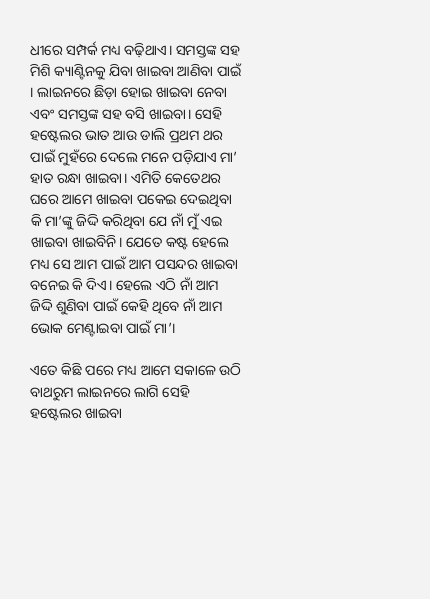ଧୀରେ ସମ୍ପର୍କ ମଧ୍ୟ ବଢ଼ିଥାଏ। ସମସ୍ତଙ୍କ ସହ ମିଶି କ୍ୟାଣ୍ଟିନକୁ ଯିବା ଖାଇବା ଆଣିବା ପାଇଁ । ଲାଇନରେ ଛିଡ଼ା ହୋଇ ଖାଇବା ନେବା ଏବଂ ସମସ୍ତଙ୍କ ସହ ବସି ଖାଇବା। ସେହି ହଷ୍ଟେଲର ଭାତ ଆଉ ଡାଲି ପ୍ରଥମ ଥର ପାଇଁ ମୁହଁରେ ଦେଲେ ମନେ ପଡ଼ିଯାଏ ମା’ ହାତ ରନ୍ଧା ଖାଇବା। ଏମିତି କେତେଥର ଘରେ ଆମେ ଖାଇବା ପକେଇ ଦେଇଥିବା କି ମା’ଙ୍କୁ ଜିଦ୍ଦି କରିଥିବା ଯେ ନାଁ ମୁଁ ଏଇ ଖାଇବା ଖାଇବିନି। ଯେତେ କଷ୍ଟ ହେଲେ ମଧ୍ୟ ସେ ଆମ ପାଇଁ ଆମ ପସନ୍ଦର ଖାଇବା ବନେଇ କି ଦିଏ। ହେଲେ ଏଠି ନାଁ ଆମ ଜିଦ୍ଦି ଶୁଣିବା ପାଇଁ କେହି ଥିବେ ନାଁ ଆମ ଭୋକ ମେଣ୍ଟାଇବା ପାଇଁ ମା’।

ଏତେ କିଛି ପରେ ମଧ୍ୟ ଆମେ ସକାଳେ ଉଠି ବାଥରୁମ ଲାଇନରେ ଲାଗି ସେହି ହଷ୍ଟେଲର ଖାଇବା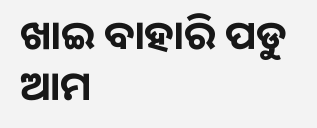ଖାଇ ବାହାରି ପଡୁ ଆମ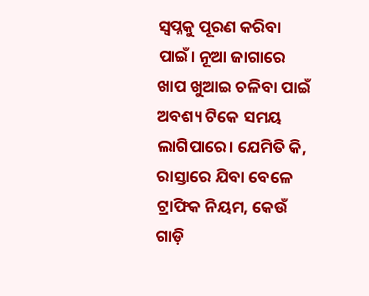ସ୍ୱପ୍ନକୁ ପୂରଣ କରିବା ପାଇଁ। ନୂଆ ଜାଗାରେ ଖାପ ଖୁଆଇ ଚଳିବା ପାଇଁ ଅବଶ୍ୟ ଟିକେ ସମୟ ଲାଗିପାରେ। ଯେମିତି କି, ରାସ୍ତାରେ ଯିବା ବେଳେ ଟ୍ରାଫିକ ନିୟମ, କେଉଁ ଗାଡ଼ି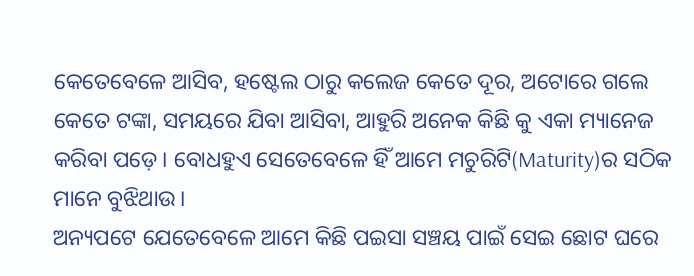କେତେବେଳେ ଆସିବ, ହଷ୍ଟେଲ ଠାରୁ କଲେଜ କେତେ ଦୂର, ଅଟୋରେ ଗଲେ କେତେ ଟଙ୍କା, ସମୟରେ ଯିବା ଆସିବା, ଆହୁରି ଅନେକ କିଛି କୁ ଏକା ମ୍ୟାନେଜ କରିବା ପଡ଼େ। ବୋଧହୁଏ ସେତେବେଳେ ହିଁ ଆମେ ମଚୁରିଟି(Maturity)ର ସଠିକ ମାନେ ବୁଝିଥାଉ।
ଅନ୍ୟପଟେ ଯେତେବେଳେ ଆମେ କିଛି ପଇସା ସଞ୍ଚୟ ପାଇଁ ସେଇ ଛୋଟ ଘରେ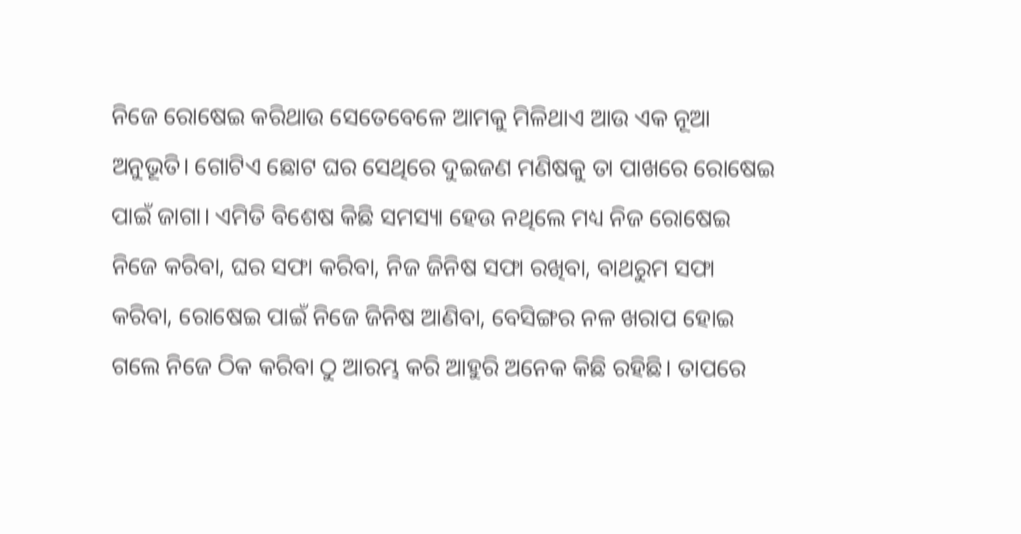ନିଜେ ରୋଷେଇ କରିଥାଉ ସେତେବେଳେ ଆମକୁ ମିଳିଥାଏ ଆଉ ଏକ ନୂଆ ଅନୁଭୂତି। ଗୋଟିଏ ଛୋଟ ଘର ସେଥିରେ ଦୁଇଜଣ ମଣିଷକୁ ତା ପାଖରେ ରୋଷେଇ ପାଇଁ ଜାଗା। ଏମିତି ବିଶେଷ କିଛି ସମସ୍ୟା ହେଉ ନଥିଲେ ମଧ୍ୟ ନିଜ ରୋଷେଇ ନିଜେ କରିବା, ଘର ସଫା କରିବା, ନିଜ ଜିନିଷ ସଫା ରଖିବା, ବାଥରୁମ ସଫା କରିବା, ରୋଷେଇ ପାଇଁ ନିଜେ ଜିନିଷ ଆଣିବା, ବେସିଙ୍ଗର ନଳ ଖରାପ ହୋଇ ଗଲେ ନିଜେ ଠିକ କରିବା ଠୁ ଆରମ୍ଭ କରି ଆହୁରି ଅନେକ କିଛି ରହିଛି। ତାପରେ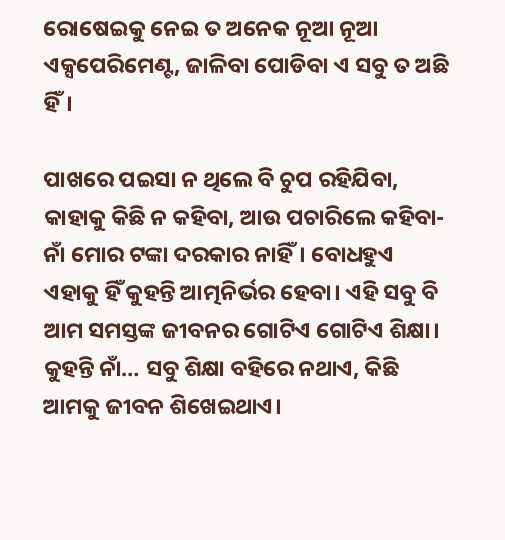ରୋଷେଇକୁ ନେଇ ତ ଅନେକ ନୂଆ ନୂଆ ଏକ୍ସପେରିମେଣ୍ଟ, ଜାଳିବା ପୋଡିବା ଏ ସବୁ ତ ଅଛି ହିଁ।

ପାଖରେ ପଇସା ନ ଥିଲେ ବି ଚୁପ ରହିଯିବା, କାହାକୁ କିଛି ନ କହିବା, ଆଉ ପଚାରିଲେ କହିବା- ନାଁ ମୋର ଟଙ୍କା ଦରକାର ନାହିଁ। ବୋଧହୁଏ ଏହାକୁ ହିଁ କୁହନ୍ତି ଆତ୍ମନିର୍ଭର ହେବା। ଏହି ସବୁ ବି ଆମ ସମସ୍ତଙ୍କ ଜୀବନର ଗୋଟିଏ ଗୋଟିଏ ଶିକ୍ଷା। କୁହନ୍ତି ନାଁ… ସବୁ ଶିକ୍ଷା ବହିରେ ନଥାଏ, କିଛି ଆମକୁ ଜୀବନ ଶିଖେଇଥାଏ।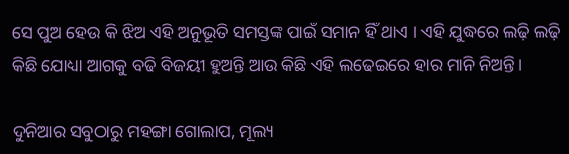ସେ ପୁଅ ହେଉ କି ଝିଅ ଏହି ଅନୁଭୂତି ସମସ୍ତଙ୍କ ପାଇଁ ସମାନ ହିଁ ଥାଏ । ଏହି ଯୁଦ୍ଧରେ ଲଢ଼ି ଲଢ଼ି କିଛି ଯୋଧ୍ୟା ଆଗକୁ ବଢି ବିଜୟୀ ହୁଅନ୍ତି ଆଉ କିଛି ଏହି ଲଢେଇରେ ହାର ମାନି ନିଅନ୍ତି।

ଦୁନିଆର ସବୁଠାରୁ ମହଙ୍ଗା ଗୋଲାପ, ମୂଲ୍ୟ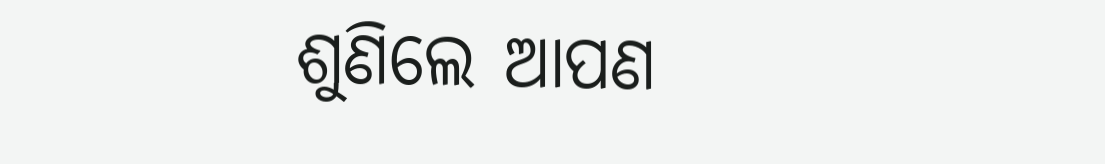ଶୁଣିଲେ ଆପଣ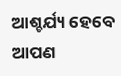ଆଶ୍ଚର୍ଯ୍ୟ ହେବେ ଆପଣ